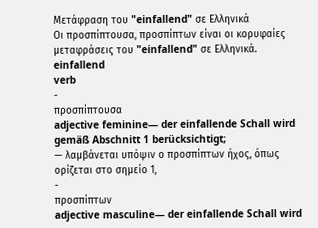Μετάφραση του "einfallend" σε Ελληνικά
Οι προσπίπτουσα, προσπίπτων είναι οι κορυφαίες μεταφράσεις του "einfallend" σε Ελληνικά.
einfallend
verb
-
προσπίπτουσα
adjective feminine— der einfallende Schall wird gemäß Abschnitt 1 berücksichtigt;
— λαμβάνεται υπόψιν ο προσπίπτων ήχος, όπως ορίζεται στο σημείο 1,
-
προσπίπτων
adjective masculine— der einfallende Schall wird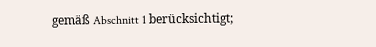gemäß Abschnitt 1 berücksichtigt;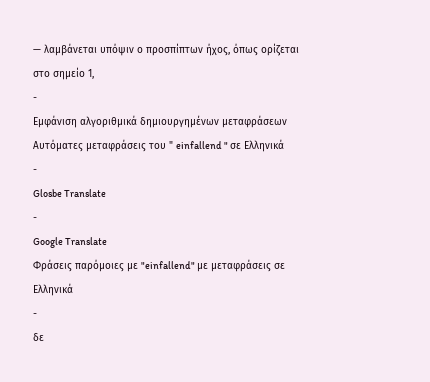— λαμβάνεται υπόψιν ο προσπίπτων ήχος, όπως ορίζεται στο σημείο 1,
-
Εμφάνιση αλγοριθμικά δημιουργημένων μεταφράσεων
Αυτόματες μεταφράσεις του " einfallend " σε Ελληνικά
-
Glosbe Translate
-
Google Translate
Φράσεις παρόμοιες με "einfallend" με μεταφράσεις σε Ελληνικά
-
δε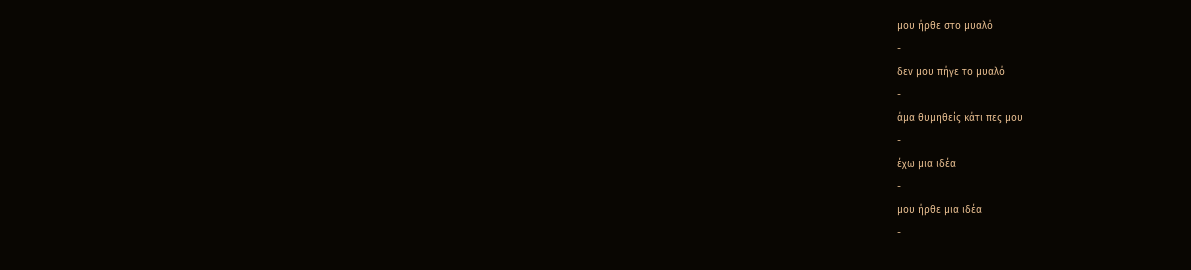μου ήρθε στο μυαλό
-
δεν μου πήγε το μυαλό
-
άμα θυμηθείς κάτι πες μου
-
έχω μια ιδέα
-
μου ήρθε μια ιδέα
-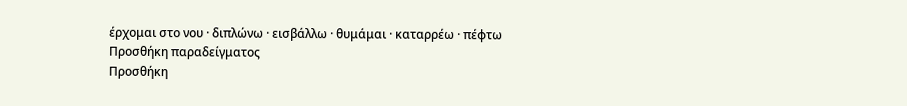έρχομαι στο νου · διπλώνω · εισβάλλω · θυμάμαι · καταρρέω · πέφτω
Προσθήκη παραδείγματος
Προσθήκη